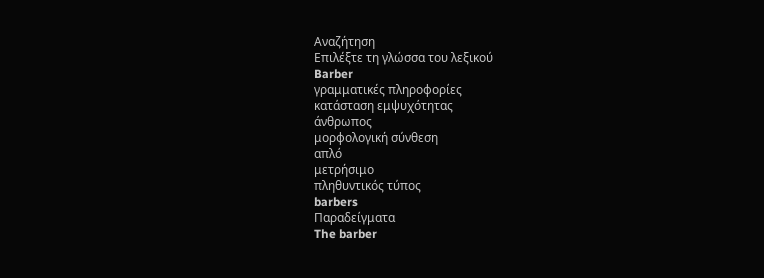Αναζήτηση
Επιλέξτε τη γλώσσα του λεξικού
Barber
γραμματικές πληροφορίες
κατάσταση εμψυχότητας
άνθρωπος
μορφολογική σύνθεση
απλό
μετρήσιμο
πληθυντικός τύπος
barbers
Παραδείγματα
The barber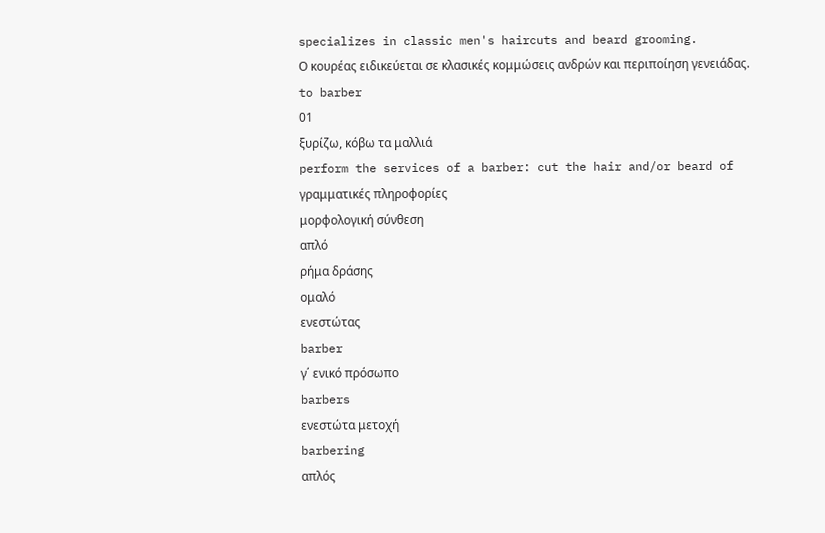specializes in classic men's haircuts and beard grooming.
Ο κουρέας ειδικεύεται σε κλασικές κομμώσεις ανδρών και περιποίηση γενειάδας.
to barber
01
ξυρίζω, κόβω τα μαλλιά
perform the services of a barber: cut the hair and/or beard of
γραμματικές πληροφορίες
μορφολογική σύνθεση
απλό
ρήμα δράσης
ομαλό
ενεστώτας
barber
γ΄ ενικό πρόσωπο
barbers
ενεστώτα μετοχή
barbering
απλός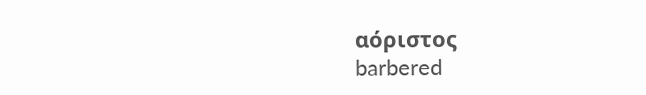αόριστος
barbered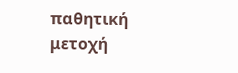παθητική μετοχή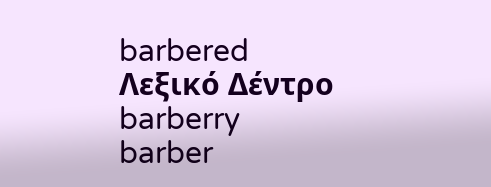barbered
Λεξικό Δέντρο
barberry
barber